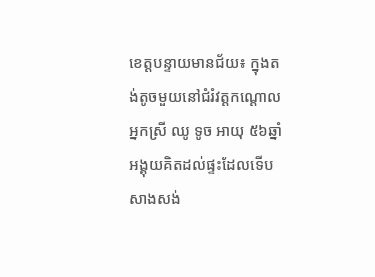ខេត្ដបន្ទាយមានជ័យ៖ ក្នុងតង់តូចមួយនៅជំរំវត្តកណ្ដោល អ្នកស្រី ឈូ ទូច អាយុ ៥៦ឆ្នាំ អង្គុយគិតដល់ផ្ទះដែលទើបសាងសង់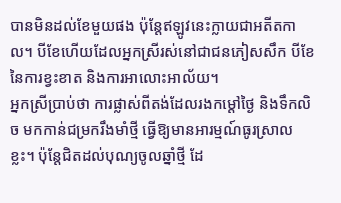បានមិនដល់ខែមួយផង ប៉ុន្តែឥឡូវនេះក្លាយជាអតីតកាល។ បីខែហើយដែលអ្នកស្រីរស់នៅជាជនភៀសសឹក បីខែនៃការខ្វះខាត និងការអាលោះអាល័យ។
អ្នកស្រីប្រាប់ថា ការផ្លាស់ពីតង់ដែលរងកម្ដៅថ្ងៃ និងទឹកលិច មកកាន់ជម្រករឹងមាំថ្មី ធ្វើឱ្យមានអារម្មណ៍ធូរស្រាលខ្លះ។ ប៉ុន្តែជិតដល់បុណ្យចូលឆ្នាំថ្មី ដែ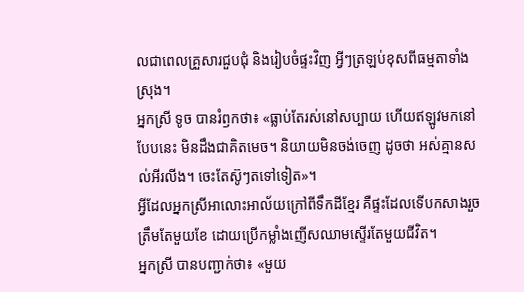លជាពេលគ្រួសារជួបជុំ និងរៀបចំផ្ទះវិញ អ្វីៗត្រឡប់ខុសពីធម្មតាទាំងស្រុង។
អ្នកស្រី ទូច បានរំឭកថា៖ «ធ្លាប់តែរស់នៅសប្បាយ ហើយឥឡូវមកនៅបែបនេះ មិនដឹងជាគិតមេច។ និយាយមិនចង់ចេញ ដូចថា អស់គ្មានសល់អីរលីង។ ចេះតែស៊ូៗតទៅទៀត»។
អ្វីដែលអ្នកស្រីអាលោះអាល័យក្រៅពីទឹកដីខ្មែរ គឺផ្ទះដែលទើបកសាងរួចត្រឹមតែមួយខែ ដោយប្រើកម្លាំងញើសឈាមស្ទើរតែមួយជីវិត។
អ្នកស្រី បានបញ្ជាក់ថា៖ «មួយ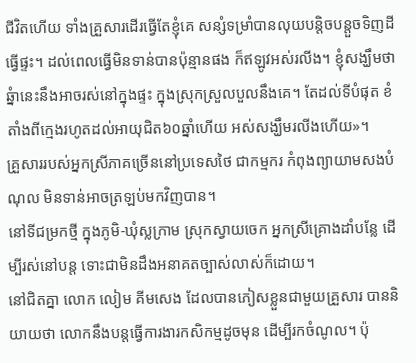ជីវិតហើយ ទាំងគ្រួសារដើរធ្វើតែខ្ញុំគេ សន្សំទម្រាំបានលុយបន្ដិចបន្ដួចទិញដី ធ្វើផ្ទះ។ ដល់ពេលធ្វើមិនទាន់បានប៉ុន្មានផង ក៏ឥឡូវអស់រលីង។ ខ្ញុំសង្ឃឹមថា ឆ្នំានេះនឹងអាចរស់នៅក្នុងផ្ទះ ក្នុងស្រុកស្រួលបួលនឹងគេ។ តែដល់ទីបំផុត ខំតាំងពីក្មេងរហូតដល់អាយុជិត៦០ឆ្នាំហើយ អស់សង្ឃឹមរលីងហើយ»។
គ្រួសាររបស់អ្នកស្រីភាគច្រើននៅប្រទេសថៃ ជាកម្មករ កំពុងព្យាយាមសងបំណុល មិនទាន់អាចត្រឡប់មកវិញបាន។
នៅទីជម្រកថ្មី ក្នុងភូមិ-ឃុំស្លក្រាម ស្រុកស្វាយចេក អ្នកស្រីគ្រោងដាំបន្លែ ដើម្បីរស់នៅបន្ត ទោះជាមិនដឹងអនាគតច្បាស់លាស់ក៏ដោយ។
នៅជិតគ្នា លោក លៀម គីមសេង ដែលបានភៀសខ្លួនជាមួយគ្រួសារ បាននិយាយថា លោកនឹងបន្តធ្វើការងារកសិកម្មដូចមុន ដើម្បីរកចំណូល។ ប៉ុ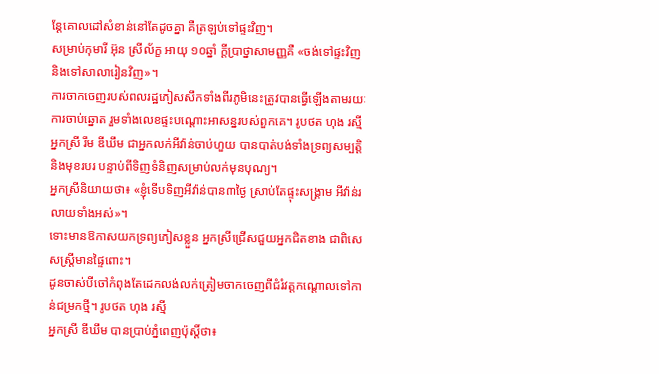ន្តែគោលដៅសំខាន់នៅតែដូចគ្នា គឺត្រឡប់ទៅផ្ទះវិញ។
សម្រាប់កុមារី អ៊ុន ស្រីល័ក្ខ អាយុ ១០ឆ្នាំ ក្តីប្រាថ្នាសាមញ្ញគឺ «ចង់ទៅផ្ទះវិញ និងទៅសាលារៀនវិញ»។
ការចាកចេញរបស់ពលរដ្ឋភៀសសឹកទាំងពីរភូមិនេះត្រូវបានធ្វើឡើងតាមរយៈការចាប់ឆ្នោត រួមទាំងលេខផ្ទះបណ្ដោះអាសន្នរបស់ពួកគេ។ រូបថត ហុង រស្មី
អ្នកស្រី រឹម ឌីឃឹម ជាអ្នកលក់អីវ៉ាន់ចាប់ហួយ បានបាត់បង់ទាំងទ្រព្យសម្បត្តិ និងមុខរបរ បន្ទាប់ពីទិញទំនិញសម្រាប់លក់មុនបុណ្យ។
អ្នកស្រីនិយាយថា៖ «ខ្ញុំទើបទិញអីវ៉ាន់បាន៣ថ្ងៃ ស្រាប់តែផ្ទុះសង្គ្រាម អីវ៉ាន់រលាយទាំងអស់»។
ទោះមានឱកាសយកទ្រព្យភៀសខ្លួន អ្នកស្រីជ្រើសជួយអ្នកជិតខាង ជាពិសេសស្ត្រីមានផ្ទៃពោះ។
ដូនចាស់បីចៅកំពុងតែដេកលង់លក់ត្រៀមចាកចេញពីជំរំវត្ដកណ្ដោលទៅកាន់ជម្រកថ្មី។ រូបថត ហុង រស្មី
អ្នកស្រី ឌីឃឹម បានប្រាប់ភ្នំពេញប៉ុស្ដិ៍ថា៖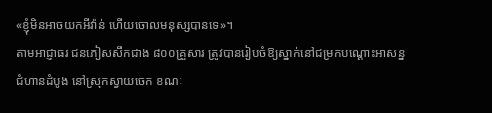«ខ្ញុំមិនអាចយកអីវ៉ាន់ ហើយចោលមនុស្សបានទេ»។
តាមអាជ្ញាធរ ជនភៀសសឹកជាង ៨០០គ្រួសារ ត្រូវបានរៀបចំឱ្យស្នាក់នៅជម្រកបណ្ដោះអាសន្នជំហានដំបូង នៅស្រុកស្វាយចេក ខណៈ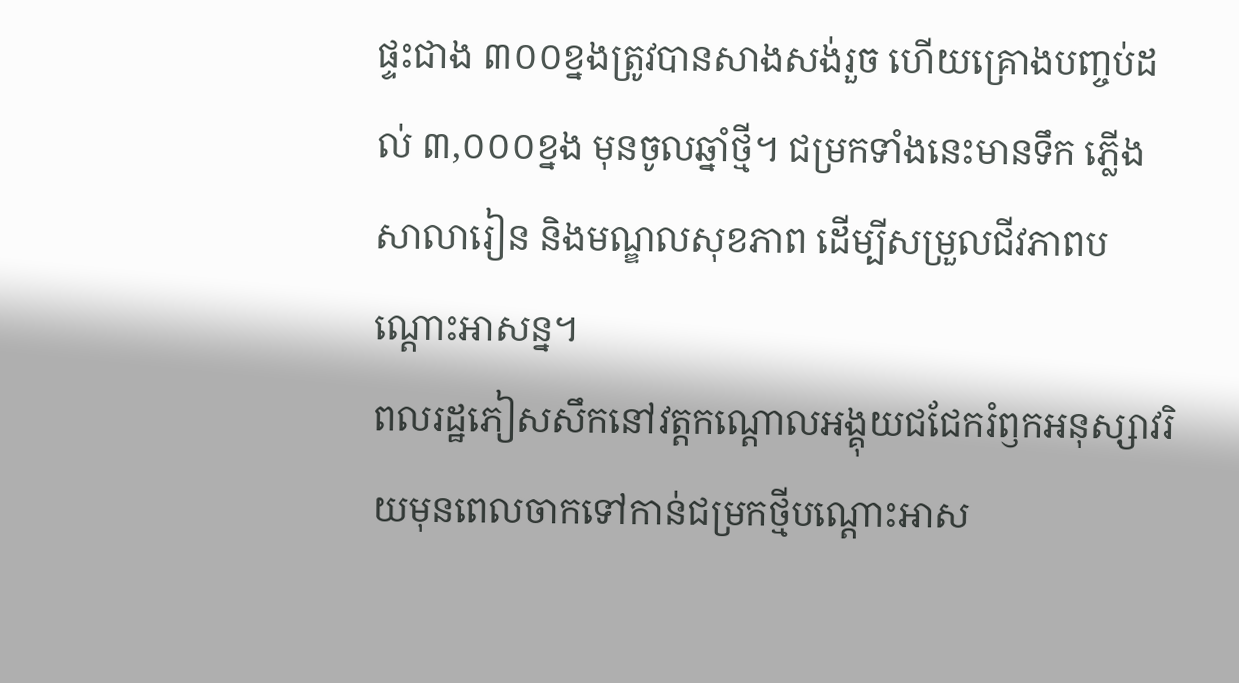ផ្ទះជាង ៣០០ខ្នងត្រូវបានសាងសង់រួច ហើយគ្រោងបញ្ចប់ដល់ ៣,០០០ខ្នង មុនចូលឆ្នាំថ្មី។ ជម្រកទាំងនេះមានទឹក ភ្លើង សាលារៀន និងមណ្ឌលសុខភាព ដើម្បីសម្រួលជីវភាពបណ្ដោះអាសន្ន។
ពលរដ្ឋភៀសសឹកនៅវត្ដកណ្ដោលអង្គុយជជែករំឭកអនុស្សាវរិយមុនពេលចាកទៅកាន់ជម្រកថ្មីបណ្ដោះអាស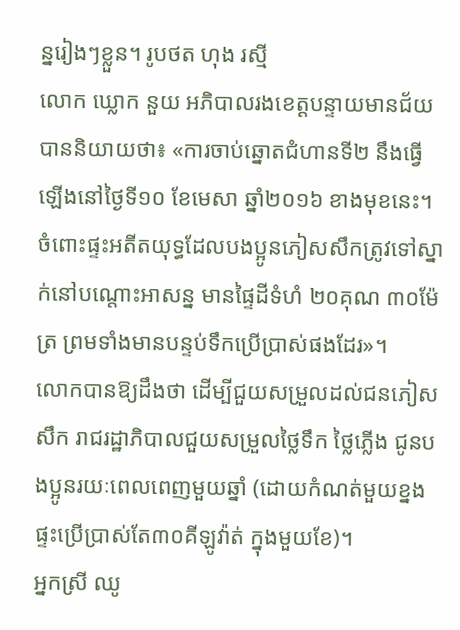ន្នរៀងៗខ្លួន។ រូបថត ហុង រស្មី
លោក ឃ្លោក នួយ អភិបាលរងខេត្ដបន្ទាយមានជ័យ បាននិយាយថា៖ «ការចាប់ឆ្នោតជំហានទី២ នឹងធ្វើឡើងនៅថ្ងៃទី១០ ខែមេសា ឆ្នាំ២០១៦ ខាងមុខនេះ។ ចំពោះផ្ទះអតីតយុទ្ធដែលបងប្អូនភៀសសឹកត្រូវទៅស្នាក់នៅបណ្តោះអាសន្ន មានផ្ទៃដីទំហំ ២០គុណ ៣០ម៉ែត្រ ព្រមទាំងមានបន្ទប់ទឹកប្រើប្រាស់ផងដែរ»។
លោកបានឱ្យដឹងថា ដើម្បីជួយសម្រួលដល់ជនភៀសសឹក រាជរដ្ឋាភិបាលជួយសម្រួលថ្លៃទឹក ថ្លៃភ្លើង ជូនបងប្អូនរយៈពេលពេញមួយឆ្នាំ (ដោយកំណត់មួយខ្នងផ្ទះប្រើប្រាស់តែ៣០គីឡូវ៉ាត់ ក្នុងមួយខែ)។
អ្នកស្រី ឈូ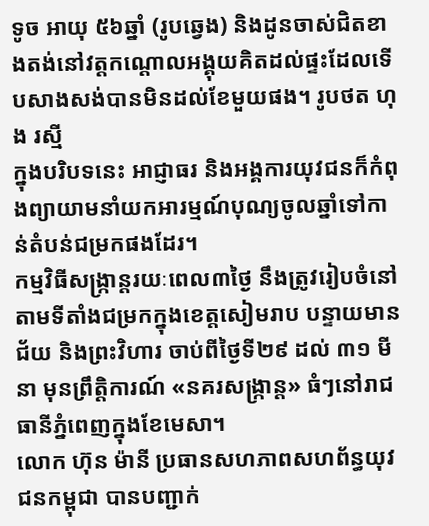ទូច អាយុ ៥៦ឆ្នាំ (រូបឆ្វេង) និងដូនចាស់ជិតខាងតង់នៅវត្ដកណ្ដោលអង្គុយគិតដល់ផ្ទះដែលទើបសាងសង់បានមិនដល់ខែមួយផង។ រូបថត ហុង រស្មី
ក្នុងបរិបទនេះ អាជ្ញាធរ និងអង្គការយុវជនក៏កំពុងព្យាយាមនាំយកអារម្មណ៍បុណ្យចូលឆ្នាំទៅកាន់តំបន់ជម្រកផងដែរ។
កម្មវិធីសង្ក្រាន្តរយៈពេល៣ថ្ងៃ នឹងត្រូវរៀបចំនៅតាមទីតាំងជម្រកក្នុងខេត្តសៀមរាប បន្ទាយមានជ័យ និងព្រះវិហារ ចាប់ពីថ្ងៃទី២៩ ដល់ ៣១ មីនា មុនព្រឹត្តិការណ៍ «នគរសង្ក្រាន្ត» ធំៗនៅរាជធានីភ្នំពេញក្នុងខែមេសា។
លោក ហ៊ុន ម៉ានី ប្រធានសហភាពសហព័ន្ធយុវជនកម្ពុជា បានបញ្ជាក់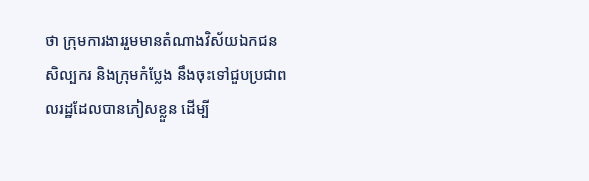ថា ក្រុមការងាររួមមានតំណាងវិស័យឯកជន សិល្បករ និងក្រុមកំប្លែង នឹងចុះទៅជួបប្រជាពលរដ្ឋដែលបានភៀសខ្លួន ដើម្បី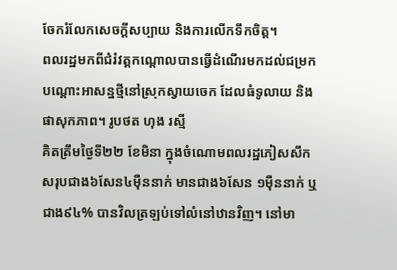ចែករំលែកសេចក្ដីសប្បាយ និងការលើកទឹកចិត្ត។
ពលរដ្ឋមកពីជំរំវត្ដកណ្ដោលបានធ្វើដំណើរមកដល់ជម្រកបណ្ដោះអាសន្នថ្មីនៅស្រុកស្វាយចេក ដែលធំទូលាយ និងផាសុកភាព។ រូបថត ហុង រស្មី
គិតត្រឹមថ្ងៃទី២២ ខែមិនា ក្នុងចំណោមពលរដ្ឋភៀសសឹកសរុបជាង៦សែន៤ម៉ឺននាក់ មានជាង៦សែន ១ម៉ឺននាក់ ឬ ជាង៩៤% បានវិលត្រឡប់ទៅលំនៅឋានវិញ។ នៅមា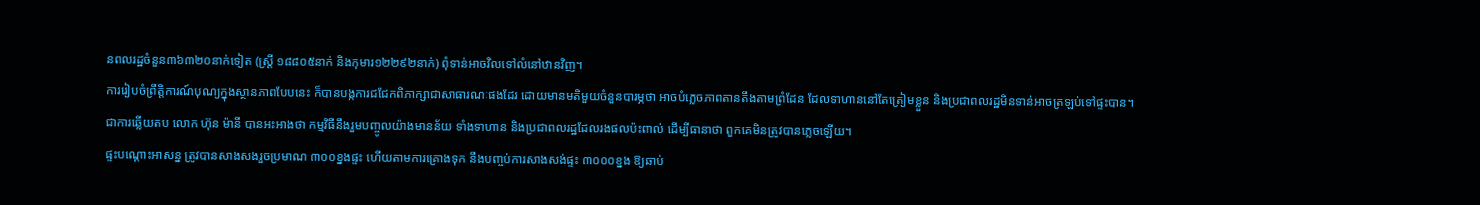នពលរដ្ឋចំនួន៣៦៣២០នាក់ទៀត (ស្ត្រី ១៨៨០៥នាក់ និងកុមារ១២២៩២នាក់) ពុំទាន់អាចវិលទៅលំនៅឋានវិញ។
ការរៀបចំព្រឹត្តិការណ៍បុណ្យក្នុងស្ថានភាពបែបនេះ ក៏បានបង្កការជជែកពិភាក្សាជាសាធារណៈផងដែរ ដោយមានមតិមួយចំនួនបារម្ភថា អាចបំភ្លេចភាពតានតឹងតាមព្រំដែន ដែលទាហាននៅតែត្រៀមខ្លួន និងប្រជាពលរដ្ឋមិនទាន់អាចត្រឡប់ទៅផ្ទះបាន។
ជាការឆ្លើយតប លោក ហ៊ុន ម៉ានី បានអះអាងថា កម្មវិធីនឹងរួមបញ្ចូលយ៉ាងមានន័យ ទាំងទាហាន និងប្រជាពលរដ្ឋដែលរងផលប៉ះពាល់ ដើម្បីធានាថា ពួកគេមិនត្រូវបានភ្លេចឡើយ។
ផ្ទះបណ្តោះអាសន្ន ត្រូវបានសាងសងរួចប្រមាណ ៣០០ខ្នងផ្ទះ ហើយតាមការគ្រោងទុក នឹងបញ្ចប់ការសាងសង់ផ្ទះ ៣០០០ខ្នង ឱ្យឆាប់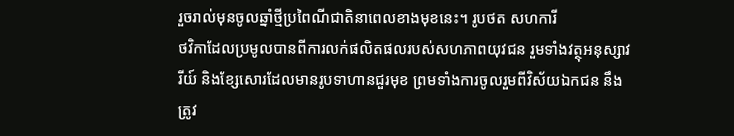រួចរាល់មុនចូលឆ្នាំថ្មីប្រពៃណីជាតិនាពេលខាងមុខនេះ។ រូបថត សហការី
ថវិកាដែលប្រមូលបានពីការលក់ផលិតផលរបស់សហភាពយុវជន រួមទាំងវត្ថុអនុស្សាវរីយ៍ និងខ្សែសោរដែលមានរូបទាហានជួរមុខ ព្រមទាំងការចូលរួមពីវិស័យឯកជន នឹងត្រូវ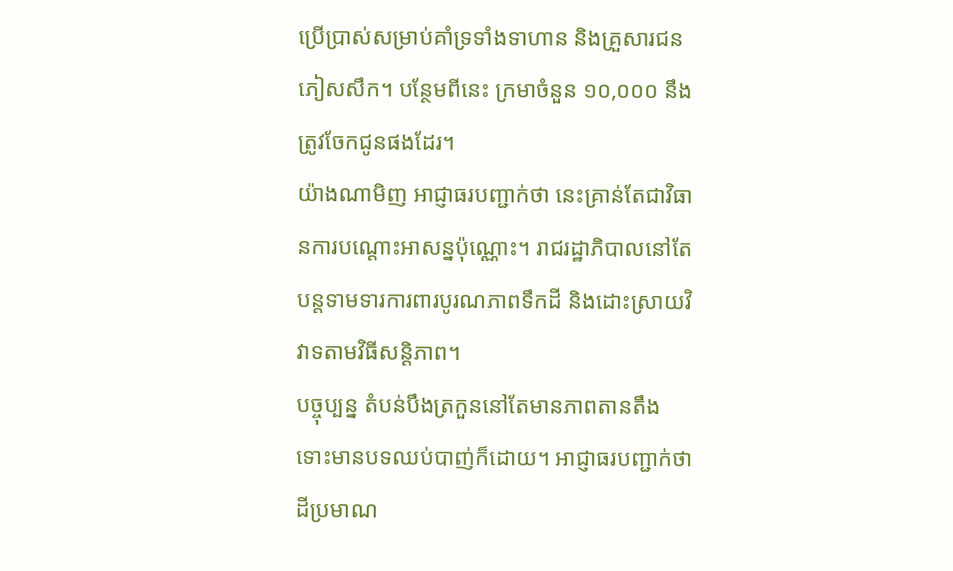ប្រើប្រាស់សម្រាប់គាំទ្រទាំងទាហាន និងគ្រួសារជនភៀសសឹក។ បន្ថែមពីនេះ ក្រមាចំនួន ១០,០០០ នឹងត្រូវចែកជូនផងដែរ។
យ៉ាងណាមិញ អាជ្ញាធរបញ្ជាក់ថា នេះគ្រាន់តែជាវិធានការបណ្ដោះអាសន្នប៉ុណ្ណោះ។ រាជរដ្ឋាភិបាលនៅតែបន្តទាមទារការពារបូរណភាពទឹកដី និងដោះស្រាយវិវាទតាមវិធីសន្តិភាព។
បច្ចុប្បន្ន តំបន់បឹងត្រកួននៅតែមានភាពតានតឹង ទោះមានបទឈប់បាញ់ក៏ដោយ។ អាជ្ញាធរបញ្ជាក់ថា ដីប្រមាណ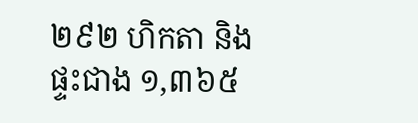២៩២ ហិកតា និងផ្ទះជាង ១,៣៦៥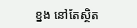ខ្នង នៅតែស្ថិត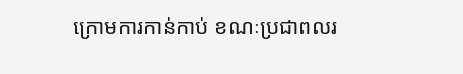ក្រោមការកាន់កាប់ ខណៈប្រជាពលរ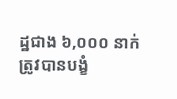ដ្ឋជាង ៦,០០០ នាក់ ត្រូវបានបង្ខំ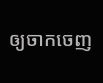ឲ្យចាកចេញ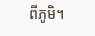ពីភូមិ។